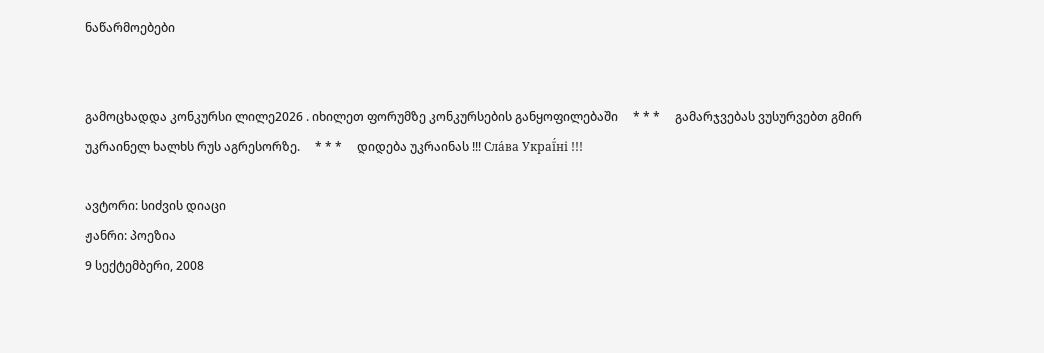ნაწარმოებები


გამოცხადდა კონკურსი ლილე2026 . იხილეთ ფორუმზე კონკურსების განყოფილებაში     * * *     გამარჯვებას ვუსურვებთ გმირ უკრაინელ ხალხს რუს აგრესორზე.     * * *     დიდება უკრაინას !!! Сла́ва Украї́ні !!!

ავტორი: სიძვის დიაცი
ჟანრი: პოეზია
9 სექტემბერი, 2008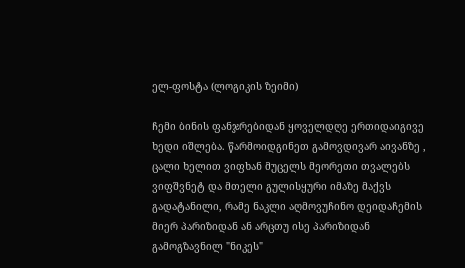ელ-ფოსტა (ლოგიკის ზეიმი)

ჩემი ბინის ფანჯრებიდან ყოველდღე ერთიდაიგივე ხედი იშლება. წარმოიდგინეთ გამოვდივარ აივანზე , ცალი ხელით ვიფხან მუცელს მეორეთი თვალებს ვიფშვნეტ და მთელი გულისყური იმაზე მაქვს გადატანილი, რამე ნაკლი აღმოვუჩინო დეიდაჩემის მიერ პარიზიდან ან არცთუ ისე პარიზიდან გამოგზავნილ "ნიკეს"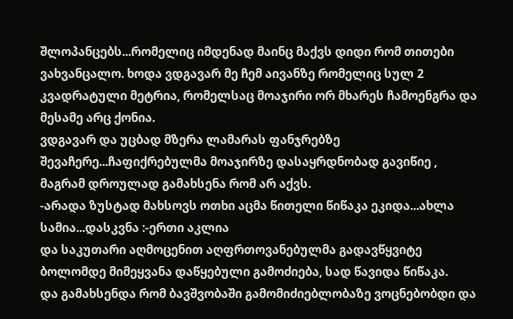შლოპანცებს...რომელიც იმდენად მაინც მაქვს დიდი რომ თითები ვახვანცალო. ხოდა ვდგავარ მე ჩემ აივანზე რომელიც სულ 2 კვადრატული მეტრია, რომელსაც მოაჯირი ორ მხარეს ჩამოენგრა და მესამე არც ქონია.
ვდგავარ და უცბად მზერა ლამარას ფანჯრებზე შევაჩერე...ჩაფიქრებულმა მოაჯირზე დასაყრდნობად გავიწიე , მაგრამ დროულად გამახსენა რომ არ აქვს.
-არადა ზუსტად მახსოვს ოთხი აცმა წითელი წიწაკა ეკიდა...ახლა სამია...დასკვნა :-ერთი აკლია
და საკუთარი აღმოცენით აღფრთოვანებულმა გადავწყვიტე ბოლომდე მიმეყვანა დაწყებული გამოძიება, სად წავიდა წიწაკა.
და გამახსენდა რომ ბავშვობაში გამომიძიებლობაზე ვოცნებობდი და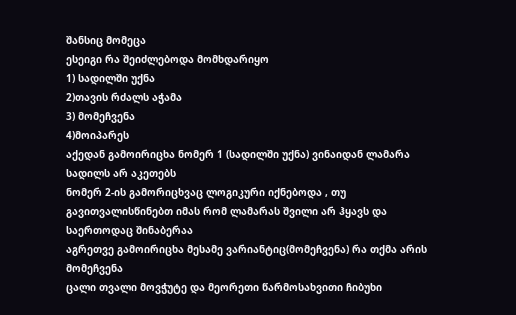შანსიც მომეცა
ესეიგი რა შეიძლებოდა მომხდარიყო
1) სადილში უქნა
2)თავის რძალს აჭამა
3) მომეჩვენა
4)მოიპარეს
აქედან გამოირიცხა ნომერ 1 (სადილში უქნა) ვინაიდან ლამარა სადილს არ აკეთებს
ნომერ 2-ის გამორიცხვაც ლოგიკური იქნებოდა , თუ გავითვალისწინებთ იმას რომ ლამარას შვილი არ ჰყავს და საერთოდაც შინაბერაა
აგრეთვე გამოირიცხა მესამე ვარიანტიც(მომეჩვენა) რა თქმა არის მომეჩვენა
ცალი თვალი მოვჭუტე და მეორეთი წარმოსახვითი ჩიბუხი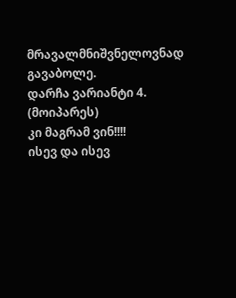მრავალმნიშვნელოვნად გავაბოლე.
დარჩა ვარიანტი 4. (მოიპარეს)
კი მაგრამ ვინ!!!!
ისევ და ისევ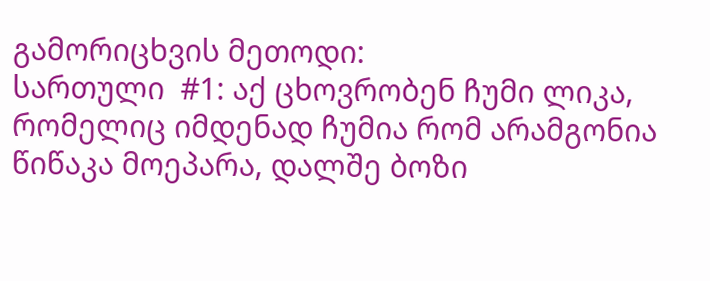გამორიცხვის მეთოდი:
სართული  #1: აქ ცხოვრობენ ჩუმი ლიკა, რომელიც იმდენად ჩუმია რომ არამგონია წიწაკა მოეპარა, დალშე ბოზი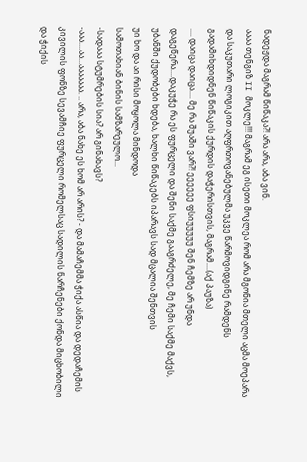ნადეჟდა მაგრამ წიწაკა?! არა არა, აბა ვინ.
აააა თენგიზ II მოკლე!!! მაგრამ ეგ ისეთი მოკლეა რომ არა მგონია მთელი აცმა მოეპარა
და საკუთარი ლოგიკით აღფრთოვანებულმა უკვე წარმოვიდგინე რამდენს გადამიხდიდნენ წიწაკის ქურდის დაჭერისთვის, მაგრამ....(აქ პაუზა)
.... დაიცა დაიცა.... მე რა შუაში ვარ?! ეეეეეე ფსიუუუუუ შენ ჩემზე არ უნდა დაგეწერა....დაკუჭე რა ეს ფურცელი და შენი საქმე გააგრძელე, მე ჩემი საქმე მაქვს, უბანში ქუდობები ხდება, ხალხი წიწაკებს იპარავს სად მცალია შენთვის
უი ხო და აი რისი მოყოლა მინდოდა
სამოთახიან ბინის სამზარეულო...
-სადააა სტუმრების სია? არ გინახავს?
-ააა....აა...ააააააა. .. არა, აბა ნახე ეს ხომ არ არის? - და მამაჩემმა ჭიქა ასწია და დედაჩემის კივილის ფონზე სევამჩიე ფურცელი რომელსაც სადილის ნარჩენები ქონდა მიცხობილი და ჭიქის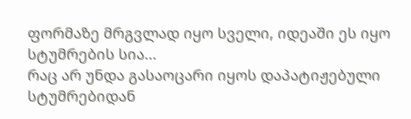ფორმაზე მრგვლად იყო სველი, იდეაში ეს იყო სტუმრების სია...
რაც არ უნდა გასაოცარი იყოს დაპატიჟებული სტუმრებიდან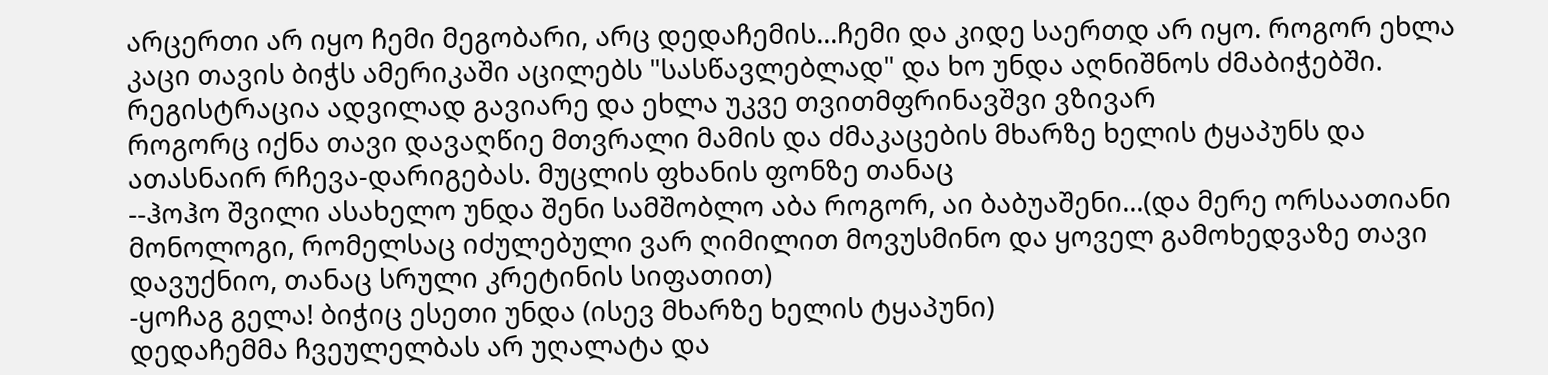არცერთი არ იყო ჩემი მეგობარი, არც დედაჩემის...ჩემი და კიდე საერთდ არ იყო. როგორ ეხლა კაცი თავის ბიჭს ამერიკაში აცილებს "სასწავლებლად" და ხო უნდა აღნიშნოს ძმაბიჭებში.
რეგისტრაცია ადვილად გავიარე და ეხლა უკვე თვითმფრინავშვი ვზივარ
როგორც იქნა თავი დავაღწიე მთვრალი მამის და ძმაკაცების მხარზე ხელის ტყაპუნს და ათასნაირ რჩევა-დარიგებას. მუცლის ფხანის ფონზე თანაც
--ჰოჰო შვილი ასახელო უნდა შენი სამშობლო აბა როგორ, აი ბაბუაშენი...(და მერე ორსაათიანი მონოლოგი, რომელსაც იძულებული ვარ ღიმილით მოვუსმინო და ყოველ გამოხედვაზე თავი დავუქნიო, თანაც სრული კრეტინის სიფათით)
-ყოჩაგ გელა! ბიჭიც ესეთი უნდა (ისევ მხარზე ხელის ტყაპუნი)
დედაჩემმა ჩვეულელბას არ უღალატა და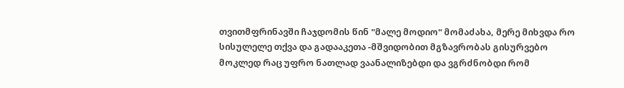თვითმფრინავში ჩაჯდომის წინ "მალე მოდიო" მომაძახა, მერე მიხვდა რო სისულელე თქვა და გადააკეთა -მშვიდობით მგზავრობას გისურვებო
მოკლედ რაც უფრო ნათლად ვაანალიზებდი და ვგრძნობდი რომ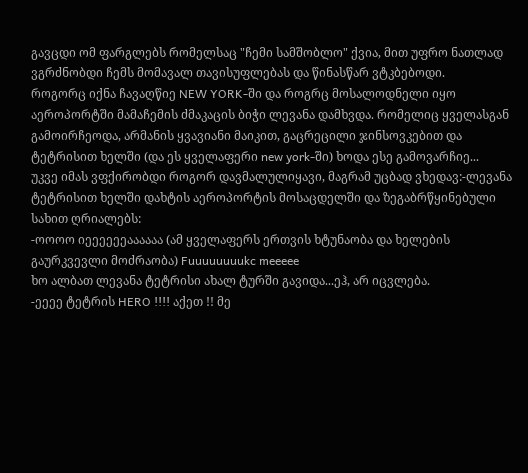გავცდი ომ ფარგლებს რომელსაც "ჩემი სამშობლო" ქვია, მით უფრო ნათლად ვგრძნობდი ჩემს მომავალ თავისუფლებას და წინასწარ ვტკბებოდი.
როგორც იქნა ჩავაღწიე NEW YORK-ში და როგრც მოსალოდნელი იყო აეროპორტში მამაჩემის ძმაკაცის ბიჭი ლევანა დამხვდა. რომელიც ყველასგან გამოირჩეოდა, არმანის ყვავიანი მაიკით, გაცრეცილი ჯინსოვკებით და ტეტრისით ხელში (და ეს ყველაფერი new york-ში) ხოდა ესე გამოვარჩიე...
უკვე იმას ვფქირობდი როგორ დავმალულიყავი, მაგრამ უცბად ვხედავ:-ლევანა ტეტრისით ხელში დახტის აეროპორტის მოსაცდელში და ზეგაბრწყინებული სახით ღრიალებს:
-ოოოო იეეეეეეაააააა (ამ ყველაფერს ერთვის ხტუნაობა და ხელების გაურკვევლი მოძრაობა) Fuuuuuuuukc meeeee
ხო ალბათ ლევანა ტეტრისი ახალ ტურში გავიდა...ეჰ, არ იცვლება.
-ეეეე ტეტრის HERO !!!! აქეთ !! მე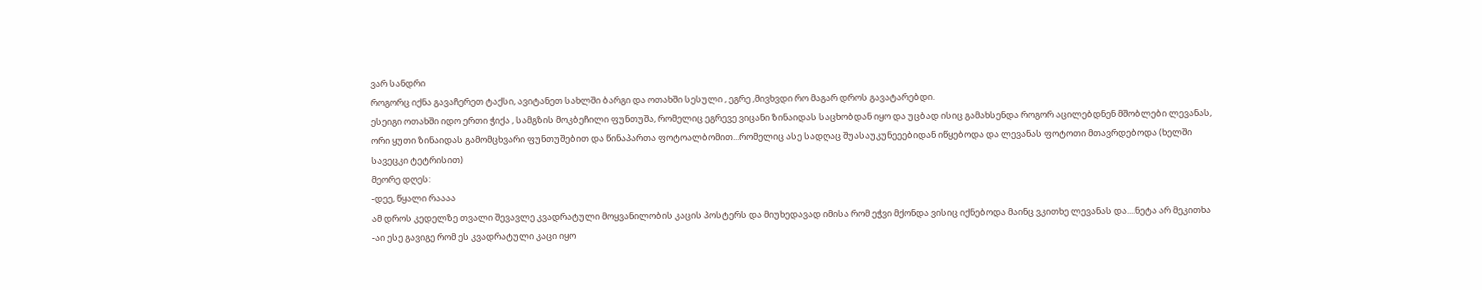ვარ სანდრი
როგორც იქნა გავაჩერეთ ტაქსი, ავიტანეთ სახლში ბარგი და ოთახში სესული , ეგრე ,მივხვდი რო მაგარ დროს გავატარებდი.
ესეიგი ოთახში იდო ერთი ჭიქა , სამგზის მოკბეჩილი ფუნთუშა, რომელიც ეგრევე ვიცანი ზინაიდას საცხობდან იყო და უცბად ისიც გამახსენდა როგორ აცილებდნენ მშობლები ლევანას, ორი ყუთი ზინაიდას გამომცხვარი ფუნთუშებით და წინაპართა ფოტოალბომით...რომელიც ასე სადღაც შუასაუკუნეეებიდან იწყებოდა და ლევანას ფოტოთი მთავრდებოდა (ხელში სავეცკი ტეტრისით)
მეორე დღეს:
-დეე, წყალი რაააა
ამ დროს კედელზე თვალი შევავლე კვადრატული მოყვანილობის კაცის პოსტერს და მიუხედავად იმისა რომ ეჭვი მქონდა ვისიც იქნებოდა მაინც ვკითხე ლევანას და....ნეტა არ მეკითხა
-აი ესე გავიგე რომ ეს კვადრატული კაცი იყო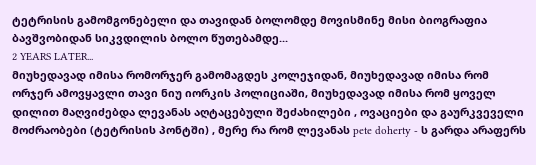ტეტრისის გამომგონებელი და თავიდან ბოლომდე მოვისმინე მისი ბიოგრაფია ბავშვობიდან სიკვდილის ბოლო წუთებამდე...
2 YEARS LATER...
მიუხედავად იმისა რომორჯერ გამომაგდეს კოლეჯიდან, მიუხედავად იმისა რომ ორჯერ ამოვყავლი თავი ნიუ იორკის პოლიციაში, მიუხედავად იმისა რომ ყოველ დილით მაღვიძებდა ლევანას აღტაცებული შეძახილები , ოვაციები და გაურკვეველი მოძრაობები (ტეტრისის პონტში) , მერე რა რომ ლევანას pete doherty - ს გარდა არაფერს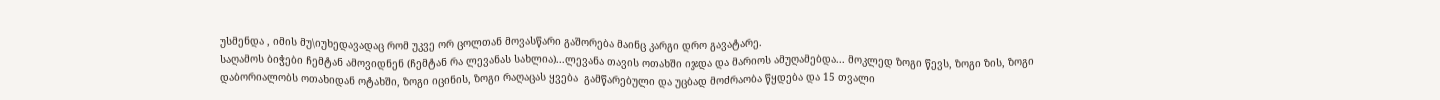უსმენდა , იმის მუ\იუხედავადაც რომ უკვე ორ ცოლთან მოვასწარი გაშორება მაინც კარგი დრო გავატარე.
საღამოს ბიჭები ჩემტან ამოვიდნენ (ჩემტან რა ლევანას სახლია)...ლევანა თავის ოთახში იჯდა და მარიოს ამუღამებდა... მოკლედ ზოგი წევს, ზოგი ზის, ზოგი დაბორიალობს ოთახიდან ოტახში, ზოგი იცინის, ზოგი რაღაცას ყვება  გამწარებული და უცბად მოძრაობა წყდება და 15 თვალი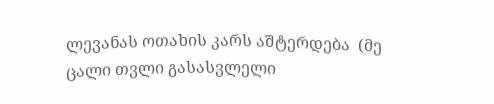ლევანას ოთახის კარს აშტერდება  (მე ცალი თვლი გასასვლელი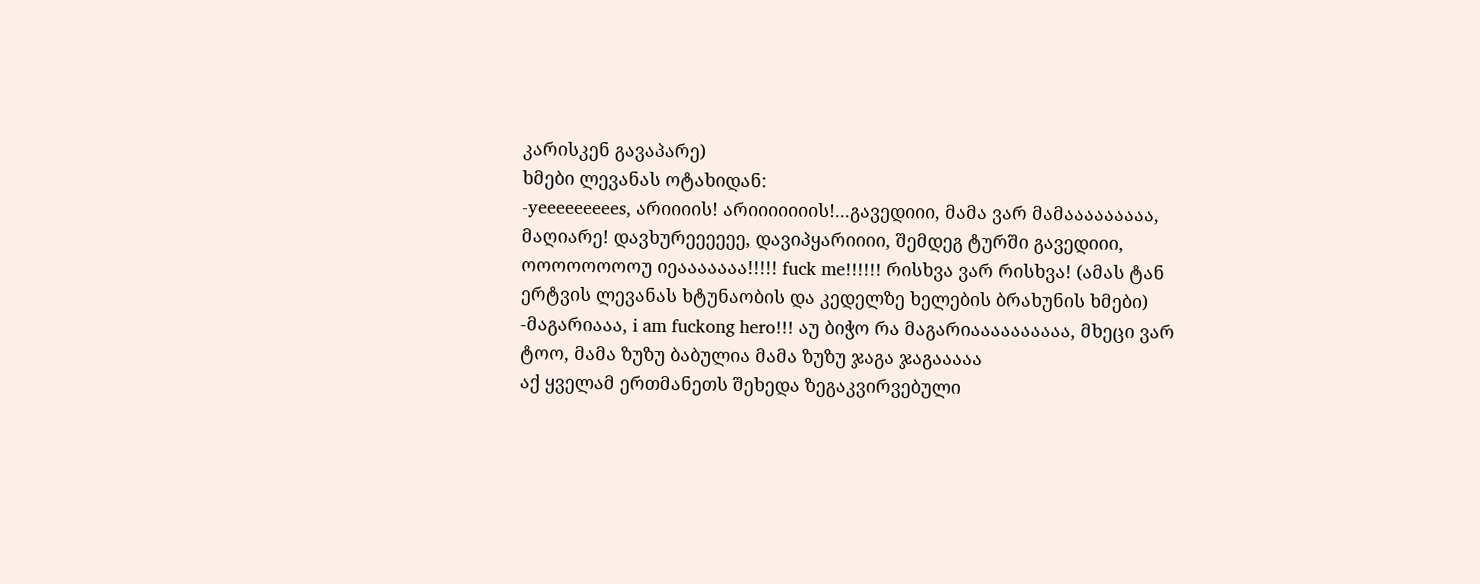კარისკენ გავაპარე)
ხმები ლევანას ოტახიდან:
-yeeeeeeeees, არიიიის! არიიიიიიის!...გავედიიი, მამა ვარ მამააააააააა, მაღიარე! დავხურეეეეეე, დავიპყარიიიი, შემდეგ ტურში გავედიიი, ოოოოოოოოუ იეააააააა!!!!! fuck me!!!!!! რისხვა ვარ რისხვა! (ამას ტან ერტვის ლევანას ხტუნაობის და კედელზე ხელების ბრახუნის ხმები)
-მაგარიააა, i am fuckong hero!!! აუ ბიჭო რა მაგარიაააააააააა, მხეცი ვარ ტოო, მამა ზუზუ ბაბულია მამა ზუზუ ჯაგა ჯაგააააა
აქ ყველამ ერთმანეთს შეხედა ზეგაკვირვებული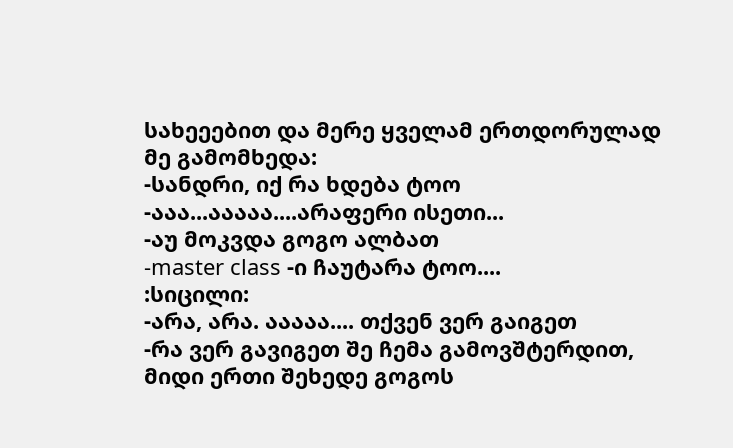სახეეებით და მერე ყველამ ერთდორულად მე გამომხედა:
-სანდრი, იქ რა ხდება ტოო
-ააა...ააააა....არაფერი ისეთი...
-აუ მოკვდა გოგო ალბათ
-master class -ი ჩაუტარა ტოო....
:სიცილი:
-არა, არა. ააააა.... თქვენ ვერ გაიგეთ
-რა ვერ გავიგეთ შე ჩემა გამოვშტერდით, მიდი ერთი შეხედე გოგოს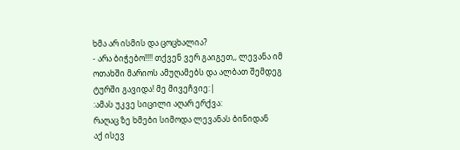ხმა არ ისმის და ცოცხალია?
- არა ბიჭებო!!!! თქვენ ვერ გაიგეთ,, ლევანა იმ ოთახში მარიოს ამუღამებს და ალბათ შემდეგ ტურში გავიდა! მე მივეჩვიე:|
:ამას უკვე სიცილი აღარ ერქვა:
რაღაც ზე ხმები სიმოდა ლევანას ბინიდან
აქ ისევ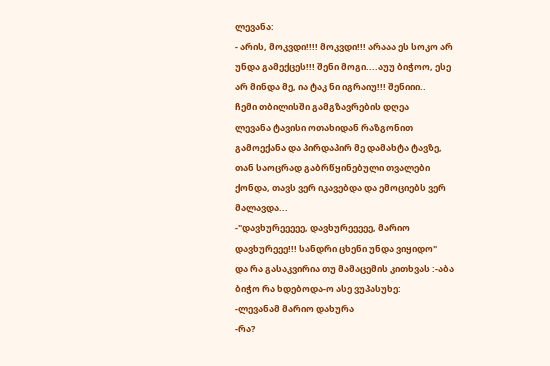ლევანა:
- არის, მოკვდი!!!! მოკვდი!!! არააა ეს სოკო არ უნდა გამექცეს!!! შენი მოგი....აუუ ბიჭოო, ესე არ მინდა მე, ია ტაკ ნი იგრაიუ!!! შენიიი..
ჩემი თბილისში გამგზავრების დღეა
ლევანა ტავისი ოთახიდან რაზგონით გამოექანა და პირდაპირ მე დამახტა ტავზე, თან საოცრად გაბრწყინებული თვალები ქონდა, თავს ვერ იკავებდა და ემოციებს ვერ მალავდა...
-"დავხურეეეეე, დავხურეეეეე, მარიო დავხურეეე!!! სანდრი ცხენი უნდა ვიყიდო"
და რა გასაკვირია თუ მამაცემის კითხვას :-აბა ბიჭო რა ხდებოდა-ო ასე ვუპასუხე:
-ლევანამ მარიო დახურა
-რა?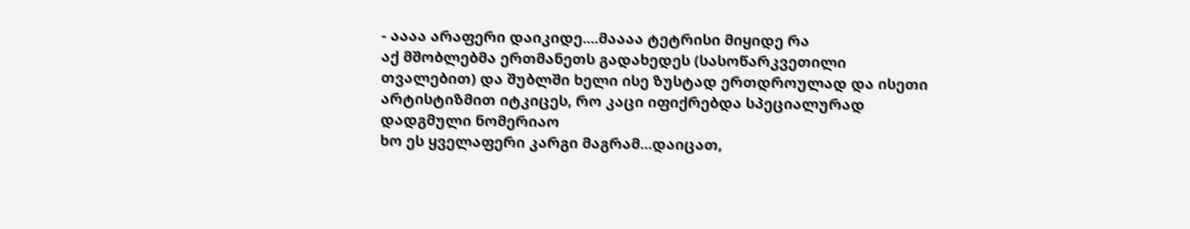- აააა არაფერი დაიკიდე....მაააა ტეტრისი მიყიდე რა
აქ მშობლებმა ერთმანეთს გადახედეს (სასოწარკვეთილი თვალებით) და შუბლში ხელი ისე ზუსტად ერთდროულად და ისეთი არტისტიზმით იტკიცეს, რო კაცი იფიქრებდა სპეციალურად დადგმული ნომერიაო
ხო ეს ყველაფერი კარგი მაგრამ...დაიცათ,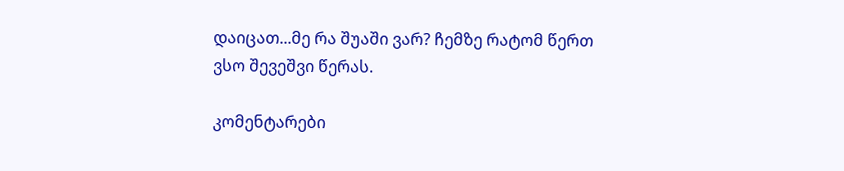დაიცათ...მე რა შუაში ვარ? ჩემზე რატომ წერთ
ვსო შევეშვი წერას.

კომენტარები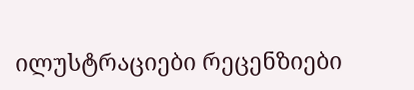ილუსტრაციები რეცენზიები